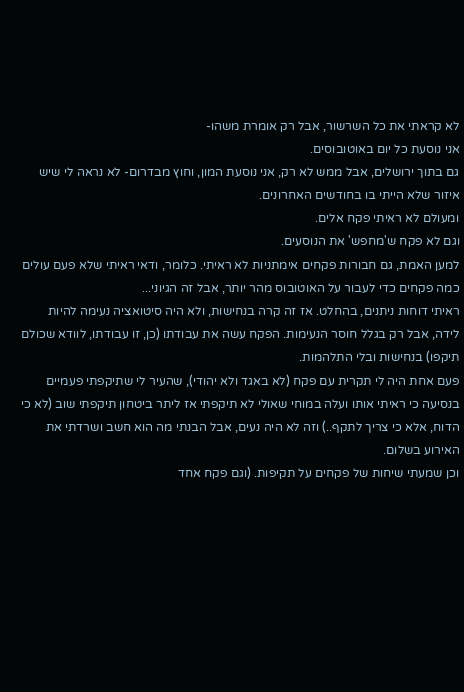לא קראתי את כל השרשור, אבל רק אומרת משהו-
אני נוסעת כל יום באוטובוסים.
גם בתוך ירושלים, אבל ממש לא רק, אני נוסעת המון, וחוץ מבדרום- לא נראה לי שיש איזור שלא הייתי בו בחודשים האחרונים.
ומעולם לא ראיתי פקח אלים.
וגם לא פקח ש'מחפש' את הנוסעים.
למען האמת, גם חבורות פקחים אימתניות לא ראיתי. כלומר, ודאי ראיתי שלא פעם עולים כמה פקחים כדי לעבור על האוטובוס מהר יותר, אבל זה הגיוני...
ראיתי דוחות ניתנים, בהחלט. אז זה קרה בנחישות, ולא היה סיטואציה נעימה להיות לידה, אבל רק בגלל חוסר הנעימות. הפקח עשה את עבודתו (כן, זו עבודתו, לוודא שכולם תיקפו) בנחישות ובלי התלהמות.
פעם אחת היה לי תקרית עם פקח (לא באגד ולא יהודי), שהעיר לי שתיקפתי פעמיים בנסיעה כי ראיתי אותו ועלה במוחי שאולי לא תיקפתי אז ליתר ביטחון תיקפתי שוב (לא כי הדוח, אלא כי צריך לתקף..) וזה לא היה נעים, אבל הבנתי מה הוא חשב ושרדתי את האירוע בשלום.
וכן שמעתי שיחות של פקחים על תקיפות. (וגם פקח אחד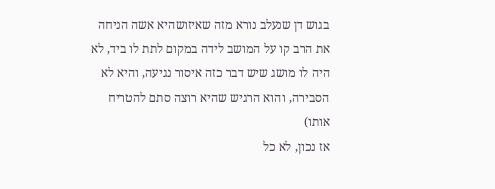בגוש דן שנעלב נורא מזה שאיזושהיא אשה הניחה את הרב קו על המושב לידה במקום לתת לו ביד, לא היה לו מושג שיש דבר כזה איסור נגיעה, והיא לא הסבירה, והוא הרגיש שהיא רוצה סתם להטריח אותו)
אז נכון, לא כל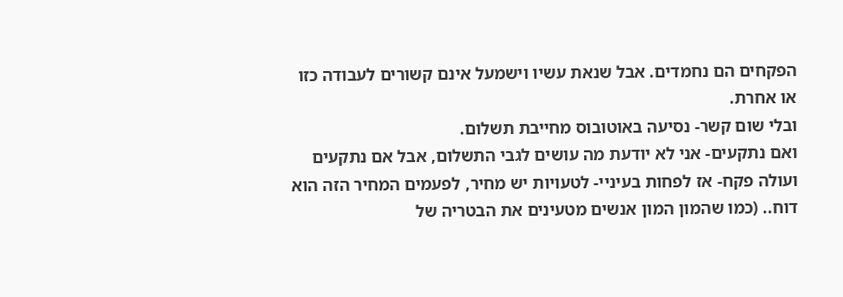הפקחים הם נחמדים. אבל שנאת עשיו וישמעל אינם קשורים לעבודה כזו או אחרת.
ובלי שום קשר- נסיעה באוטובוס מחייבת תשלום.
ואם נתקעים- אני לא יודעת מה עושים לגבי התשלום, אבל אם נתקעים ועולה פקח- אז לפחות בעיניי- לטעויות יש מחיר, לפעמים המחיר הזה הוא דוח.. (כמו שהמון המון אנשים מטעינים את הבטריה של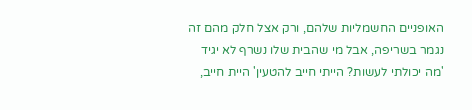האופניים החשמליות שלהם, ורק אצל חלק מהם זה נגמר בשריפה, אבל מי שהבית שלו נשרף לא יגיד 'מה יכולתי לעשות? הייתי חייב להטעין' היית חייב,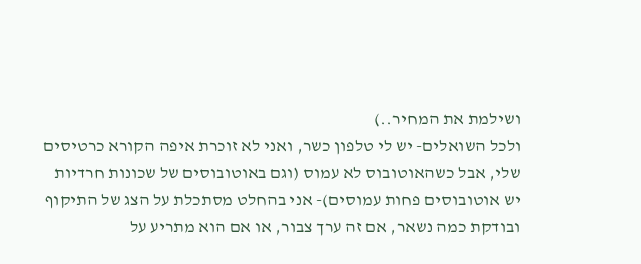ושילמת את המחיר..)
ולכל השואלים- יש לי טלפון כשר, ואני לא זוכרת איפה הקורא כרטיסים שלי, אבל כשהאוטובוס לא עמוס (וגם באוטובוסים של שכונות חרדיות יש אוטובוסים פחות עמוסים)- אני בהחלט מסתכלת על הצג של התיקוף ובודקת כמה נשאר, אם זה ערך צבור, או אם הוא מתריע על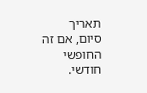תאריך סיום, אם זה החופשי חודשי.